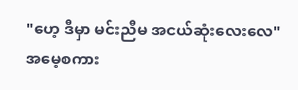"ဟေ့ ဒီမှာ မင်းညီမ အငယ်ဆုံးလေးလေ"
အမေ့စကား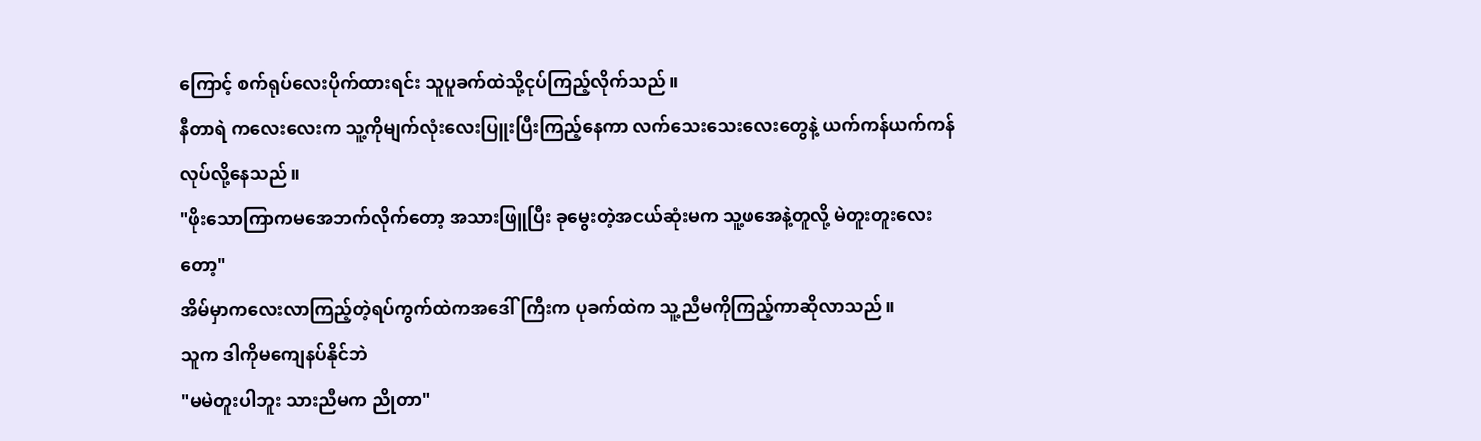ကြောင့် စက်ရုပ်လေးပိုက်ထားရင်း သူပူခက်ထဲသို့ငုပ်ကြည့်လိုက်သည်။
နီတာရဲ ကလေးလေးက သူ့ကိုမျက်လုံးလေးပြူးပြီးကြည့်နေကာ လက်သေးသေးလေးတွေနဲ့ ယက်ကန်ယက်ကန်လုပ်လို့နေသည်။
"ဖိုးသောကြာကမအေဘက်လိုက်တော့ အသားဖြူပြီး ခုမွေးတဲ့အငယ်ဆုံးမက သူ့ဖအေနဲ့တူလို့ မဲတူးတူးလေးတော့"
အိမ်မှာကလေးလာကြည့်တဲ့ရပ်ကွက်ထဲကအဒေါ်ကြီးက ပုခက်ထဲက သူ့ညီမကိုကြည့်ကာဆိုလာသည်။
သူက ဒါကိုမကျေနပ်နိုင်ဘဲ
"မမဲတူးပါဘူး သားညီမက ညိုတာ"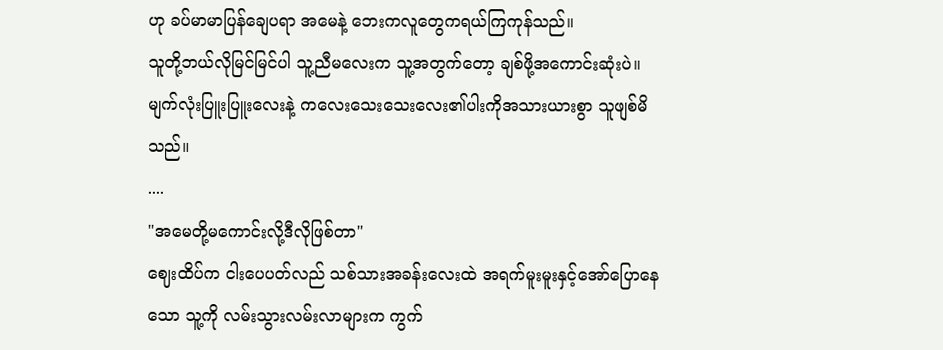ဟု ခပ်မာမာပြန်ချေပရာ အမေနဲ့ ဘေးကလူတွေကရယ်ကြကုန်သည်။
သူတို့ဘယ်လိုမြင်မြင်ပါ သူ့ညီမလေးက သူ့အတွက်တော့ ချစ်ဖို့အကောင်းဆုံးပဲ။
မျက်လုံးပြူးပြူးလေးနဲ့ ကလေးသေးသေးလေး၏ပါးကိုအသားယားစွာ သူဖျစ်မိသည်။
....
"အမေတို့မကောင်းလို့ဒီလိုဖြစ်တာ"
ဈေးထိပ်က ငါးပေပတ်လည် သစ်သားအခန်းလေးထဲ အရက်မူးမူးနှင့်အော်ပြောနေသော သူ့ကို လမ်းသွားလမ်းလာများက ကွက်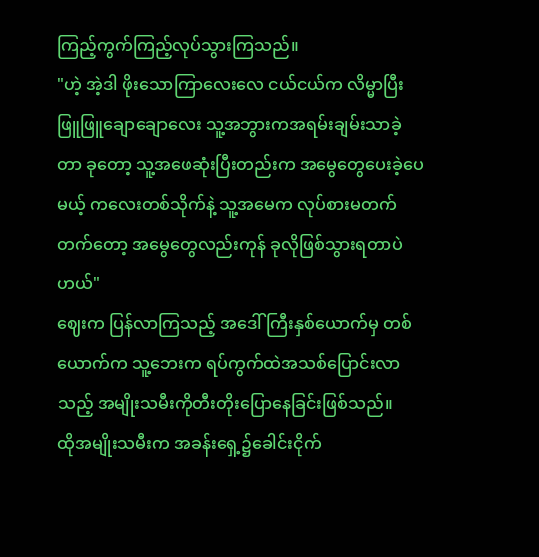ကြည့်ကွက်ကြည့်လုပ်သွားကြသည်။
"ဟဲ့ အဲ့ဒါ ဖိုးသောကြာလေးလေ ငယ်ငယ်က လိမ္မာပြီး ဖြူဖြူချောချောလေး သူ့အဘွားကအရမ်းချမ်းသာခဲ့တာ ခုတော့ သူ့အဖေဆုံးပြီးတည်းက အမွေတွေပေးခဲ့ပေမယ့် ကလေးတစ်သိုက်နဲ့ သူ့အမေက လုပ်စားမတက်တက်တော့ အမွေတွေလည်းကုန် ခုလိုဖြစ်သွားရတာပဲဟယ်"
ဈေးက ပြန်လာကြသည့် အဒေါ်ကြီးနှစ်ယောက်မှ တစ်ယောက်က သူ့ဘေးက ရပ်ကွက်ထဲအသစ်ပြောင်းလာသည့် အမျိုးသမီးကိုတီးတိုးပြောနေခြင်းဖြစ်သည်။
ထိုအမျိုးသမီးက အခန်းရှေ့၌ခေါင်းငိုက်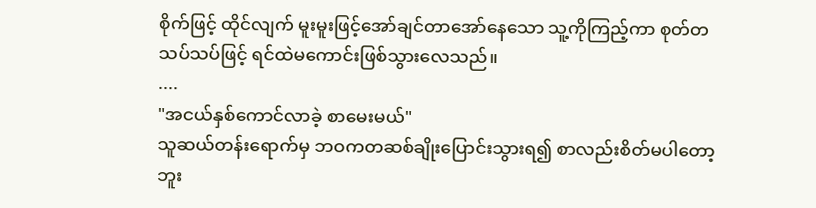စိုက်ဖြင့် ထိုင်လျက် မူးမူးဖြင့်အော်ချင်တာအော်နေသော သူ့ကိုကြည့်ကာ စုတ်တသပ်သပ်ဖြင့် ရင်ထဲမကောင်းဖြစ်သွားလေသည်။
....
"အငယ်နှစ်ကောင်လာခဲ့ စာမေးမယ်"
သူဆယ်တန်းရောက်မှ ဘဝကတဆစ်ချိုးပြောင်းသွားရ၍ စာလည်းစိတ်မပါတော့ဘူး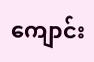ကျောင်း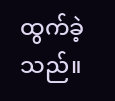ထွက်ခဲ့သည်။